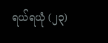ရယ်ရယုံ (၂၃)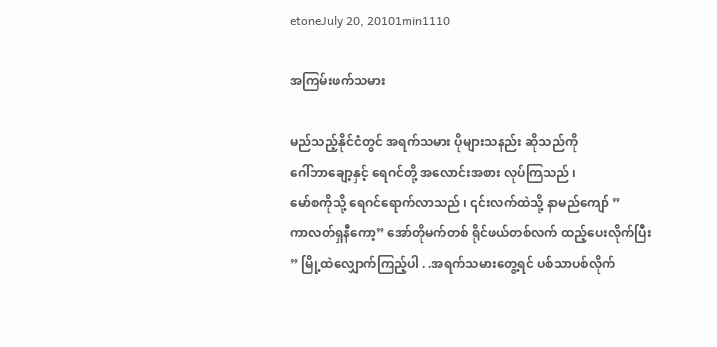etoneJuly 20, 20101min1110

အကြမ်းဖက်သမား

မည်သည့်နိုင်ငံတွင် အရက်သမား ပိုများသနည်း ဆိုသည်ကို
ဂေါ်ဘာချော့နှင့် ရေဂင်တို့ အလောင်းအစား လုပ်ကြသည် ၊
မော်စကိုသို့ ရေဂင်ရောက်လာသည် ၊ ၎င်းလက်ထဲသို့ နာမည်ကျော် ”
ကာလတ်ရှနီကော့” အော်တိုမက်တစ် ရိုင်ဖယ်တစ်လက် ထည့်ပေးလိုက်ပြီး
” မြို့ထဲလျှောက်ကြည့်ပါ . .အရက်သမားတွေ့ရင် ပစ်သာပစ်လိုက်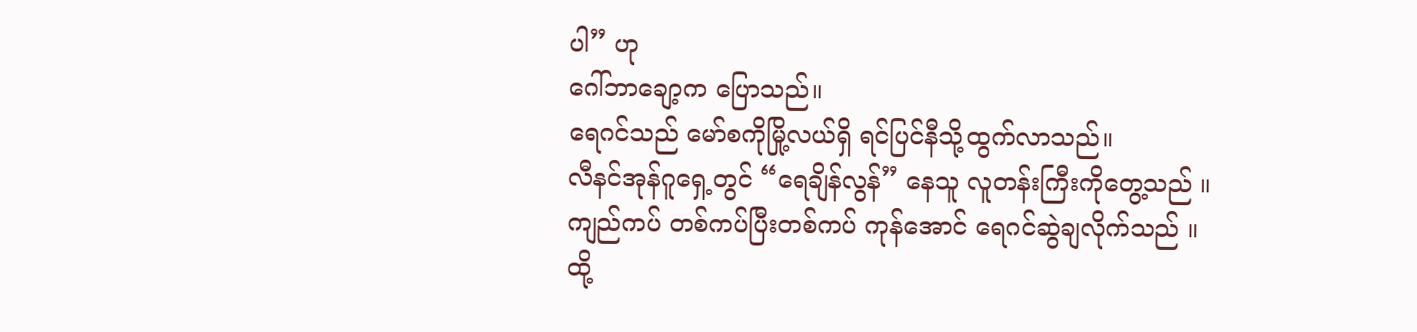ပါ” ဟု
ဂေါ်ဘာချော့က ပြောသည်။
ရေဂင်သည် မော်စကိုမြို့လယ်ရှိ ရင်ပြင်နီသို့ထွက်လာသည်။
လီနင်အုန်ဂူရှေ့တွင် “ရေချိန်လွန်” နေသူ လူတန်းကြီးကိုတွေ့သည် ။
ကျည်ကပ် တစ်ကပ်ပြီးတစ်ကပ် ကုန်အောင် ရေဂင်ဆွဲချလိုက်သည် ။
ထို့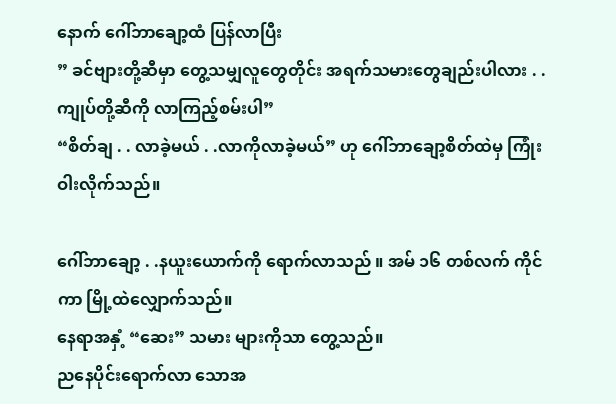နောက် ဂေါ်ဘာချော့ထံ ပြန်လာပြီး
” ခင်ဗျားတို့ဆီမှာ တွေ့သမျှလူတွေတိုင်း အရက်သမားတွေချည်းပါလား . .
ကျုပ်တို့ဆီကို လာကြည့်စမ်းပါ”
“စိတ်ချ . . လာခဲ့မယ် . .လာကိုလာခဲ့မယ်” ဟု ဂေါ်ဘာချော့စိတ်ထဲမှ ကြုံးဝါးလိုက်သည်။

ဂေါ်ဘာချော့ . .နယူးယောက်ကို ရောက်လာသည် ။ အမ် ၁၆ တစ်လက် ကိုင်ကာ မြို့ထဲလျှောက်သည်။
နေရာအနှံ့ “ဆေး” သမား များကိုသာ တွေ့သည်။
ညနေပိုင်းရောက်လာ သောအ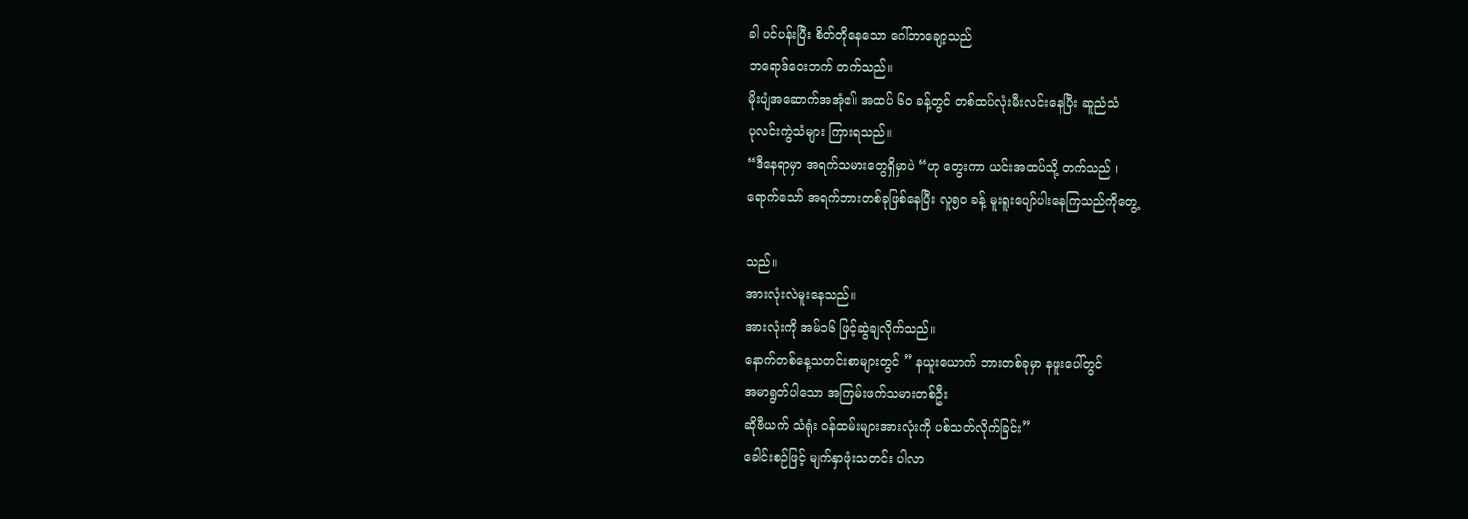ခါ ပင်ပန်းပြီး စိတ်တိုနေသော ဂေါ်ဘာချော့သည်
ဘရောဒ်ဝေးဘက် တက်သည်။
မိုးပျံအဆောက်အအုံဧ။် အထပ် ၆ဝ ခန့်တွင် တစ်ထပ်လုံးမီးလင်းနေပြီး ဆူညံသံ
ပုလင်းကွဲသံများ ကြားရသည်။
“ဒီနေရာမှာ အရက်သမားတွေရှိမှာပဲ “ဟု တွေးကာ ယင်းအထပ်သို့ တက်သည် ၊
ရောက်သော် အရက်ဘားတစ်ခုဖြစ်နေပြီး လူ၅ဝ ခန့် မူးရူးပျော်ပါးနေကြသည်ကိုတွေ့

သည်။
အားလုံးလဲမူးနေသည်။
အားလုံးကို အမ်၁၆ ဖြင့်ဆွဲချလိုက်သည်။
နောက်တစ်နေ့သတင်းစာများတွင် ” နယူးယောက် ဘားတစ်ခုမှာ နဖူးပေါ်တွင်
အမာရွတ်ပါသော အကြမ်းဖက်သမားတစ်ဦး
ဆိုဗီယက် သံရုံး ဝန်ထမ်းများအားလုံးကို ပစ်သတ်လိုက်ခြင်း”
ခေါင်းစဉ်ဖြင့် မျက်နှာဖုံးသတင်း ပါလာ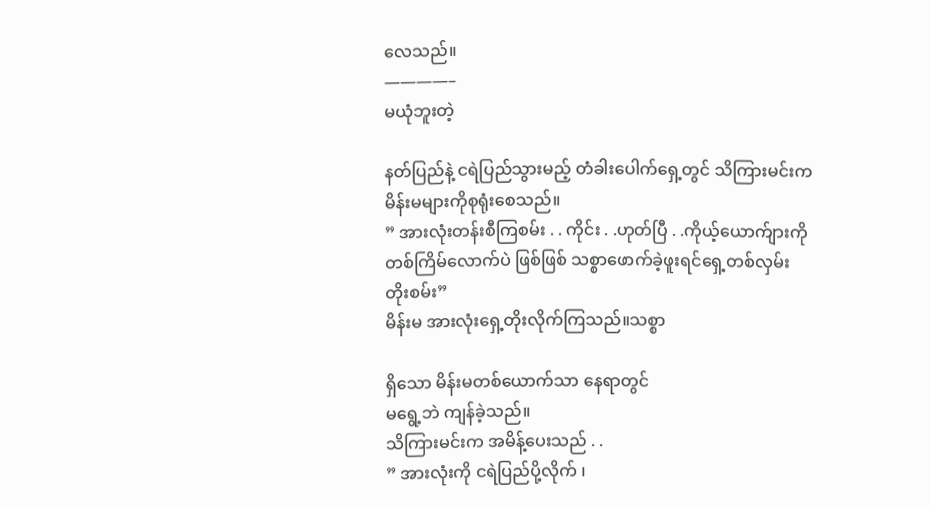လေသည်။
————–
မယုံဘူးတဲ့

နတ်ပြည်နဲ့ ငရဲပြည်သွားမည့် တံခါးပေါက်ရှေ့တွင် သိကြားမင်းက
မိန်းမများကိုစုရုံးစေသည်။
” အားလုံးတန်းစီကြစမ်း . . ကိုင်း . .ဟုတ်ပြီ . .ကိုယ့်ယောက်ျားကို
တစ်ကြိမ်လောက်ပဲ ဖြစ်ဖြစ် သစ္စာဖောက်ခဲ့ဖူးရင်ရှေ့တစ်လှမ်း
တိုးစမ်း”
မိန်းမ အားလုံးရှေ့တိုးလိုက်ကြသည်။သစ္စာ

ရှိသော မိန်းမတစ်ယောက်သာ နေရာတွင်
မရွေ့ဘဲ ကျန်ခဲ့သည်။
သိကြားမင်းက အမိန့်ပေးသည် . .
” အားလုံးကို ငရဲပြည်ပို့လိုက် ၊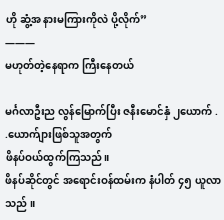ဟို ဆွံ့အ နားမကြားကိုလဲ ပို့လိုက်”
———
မဟုတ်တဲ့နေရာက ကြီးနေတယ်

မင်္ဂလာဦးည လွန်မြောက်ပြီး ဇနီးမောင်နှံ ၂ယောက် . .ယောက်ျားဖြစ်သူအတွက်
ဖိနပ်ဝယ်ထွက်ကြသည်။
ဖိနပ်ဆိုင်တွင် အရောင်းဝန်ထမ်းက နံပါတ် ၄၅ ယူလာသည် ။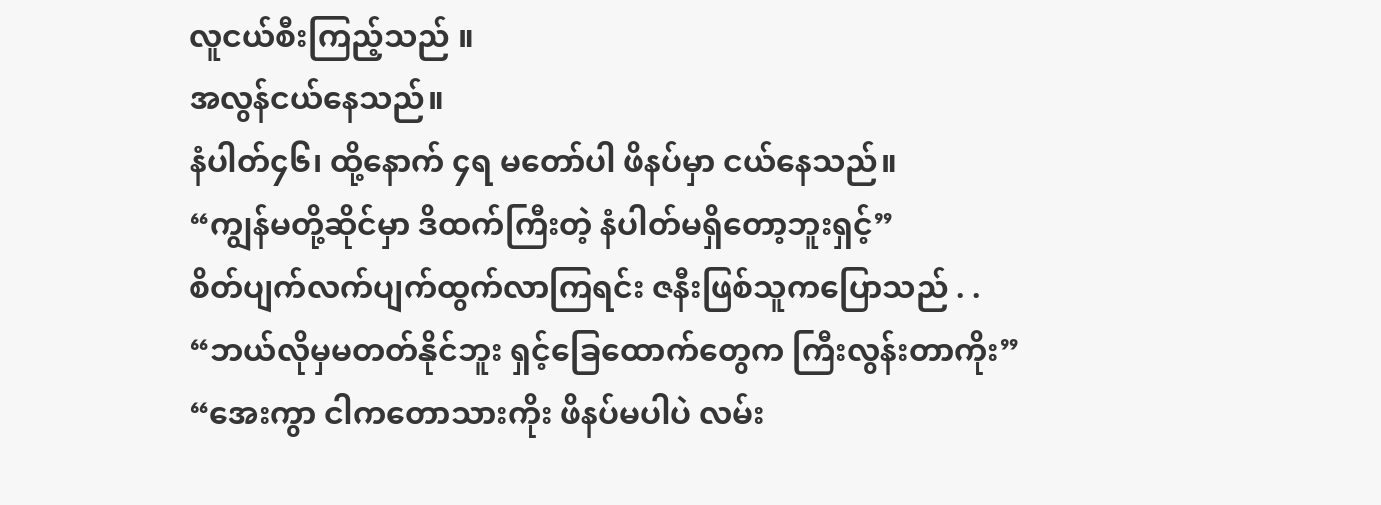လူငယ်စီးကြည့်သည် ။
အလွန်ငယ်နေသည်။
နံပါတ်၄၆၊ ထို့နောက် ၄ရ မတော်ပါ ဖိနပ်မှာ ငယ်နေသည်။
“ကျွန်မတို့ဆိုင်မှာ ဒိထက်ကြီးတဲ့ နံပါတ်မရှိတော့ဘူးရှင့်”
စိတ်ပျက်လက်ပျက်ထွက်လာကြရင်း ဇနီးဖြစ်သူကပြောသည် . .
“ဘယ်လိုမှမတတ်နိုင်ဘူး ရှင့်ခြေထောက်တွေက ကြီးလွန်းတာကိုး”
“အေးကွာ ငါကတောသားကိုး ဖိနပ်မပါပဲ လမ်း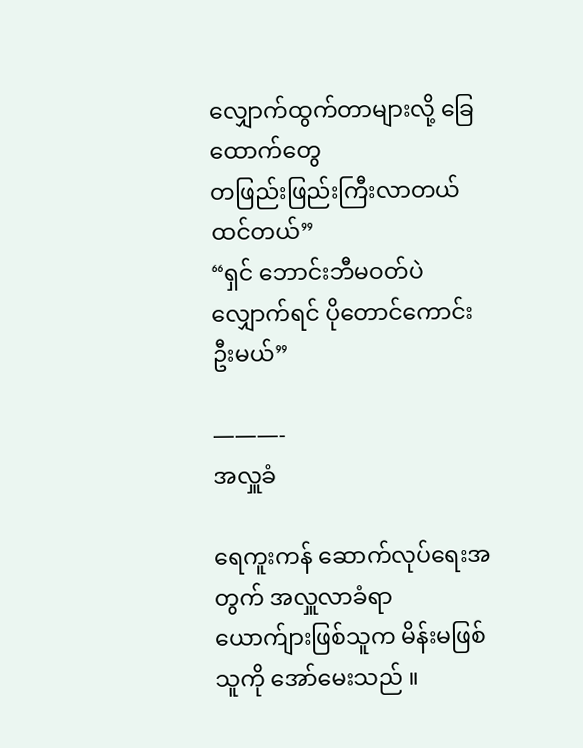လျှောက်ထွက်တာများလို့ ခြေထောက်တွေ
တဖြည်းဖြည်းကြီးလာတယ်ထင်တယ်”
“ရှင် ဘောင်းဘီမဝတ်ပဲလျှောက်ရင် ပိုတောင်ကောင်းဦးမယ်”

———-
အလှူခံ

ရေကူးကန် ဆောက်လုပ်ရေးအတွက် အလှူလာခံရာ
ယောက်ျားဖြစ်သူက မိန်းမဖြစ်သူကို အော်မေးသည် ။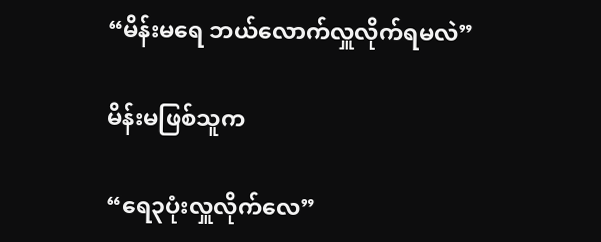“မိန်းမရေ ဘယ်လောက်လှူလိုက်ရမလဲ”

မိန်းမဖြစ်သူက

“ရေ၃ပုံးလှူလိုက်လေ”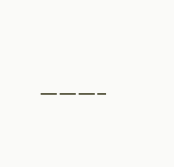———-